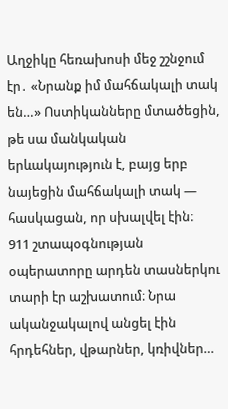Աղջիկը հեռախոսի մեջ շշնջում էր․ «Նրանք իմ մահճակալի տակ են…» Ոստիկանները մտածեցին, թե սա մանկական երևակայություն է, բայց երբ նայեցին մահճակալի տակ — հասկացան, որ սխալվել էին։
911 շտապօգնության օպերատորը արդեն տասներկու տարի էր աշխատում։ Նրա ականջակալով անցել էին հրդեհներ, վթարներ, կռիվներ…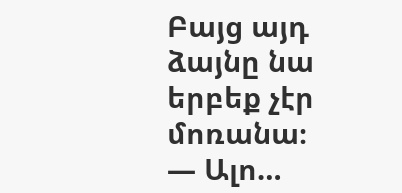Բայց այդ ձայնը նա երբեք չէր մոռանա։
— Ալո…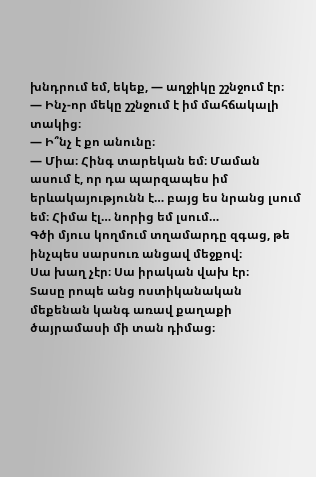խնդրում եմ, եկեք, — աղջիկը շշնջում էր։
— Ինչ-որ մեկը շշնջում է իմ մահճակալի տակից։
— Ի՞նչ է քո անունը։
— Միա։ Հինգ տարեկան եմ։ Մաման ասում է, որ դա պարզապես իմ երևակայությունն է… բայց ես նրանց լսում եմ։ Հիմա էլ… նորից եմ լսում…
Գծի մյուս կողմում տղամարդը զգաց, թե ինչպես սարսուռ անցավ մեջքով։
Սա խաղ չէր։ Սա իրական վախ էր։
Տասը րոպե անց ոստիկանական մեքենան կանգ առավ քաղաքի ծայրամասի մի տան դիմաց։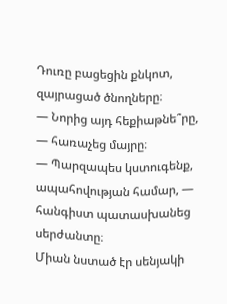Դուռը բացեցին քնկոտ, զայրացած ծնողները։
— Նորից այդ հեքիաթնե՞րը, — հառաչեց մայրը։
— Պարզապես կստուգենք, ապահովության համար, — հանգիստ պատասխանեց սերժանտը։
Միան նստած էր սենյակի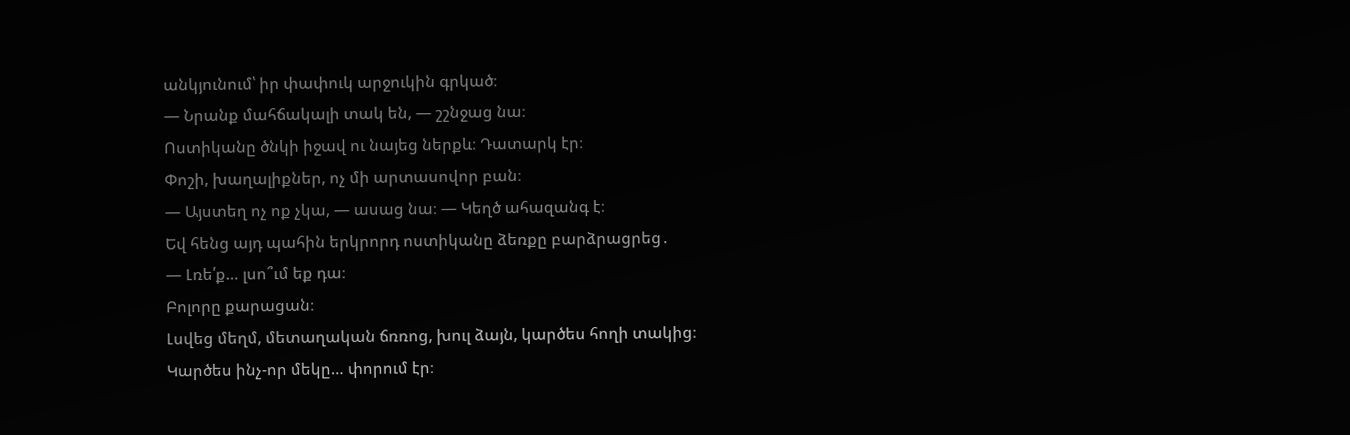անկյունում՝ իր փափուկ արջուկին գրկած։
— Նրանք մահճակալի տակ են, — շշնջաց նա։
Ոստիկանը ծնկի իջավ ու նայեց ներքև։ Դատարկ էր։
Փոշի, խաղալիքներ, ոչ մի արտասովոր բան։
— Այստեղ ոչ ոք չկա, — ասաց նա։ — Կեղծ ահազանգ է։
Եվ հենց այդ պահին երկրորդ ոստիկանը ձեռքը բարձրացրեց․
— Լռե՛ք… լսո՞ւմ եք դա։
Բոլորը քարացան։
Լսվեց մեղմ, մետաղական ճռռոց, խուլ ձայն, կարծես հողի տակից։
Կարծես ինչ-որ մեկը… փորում էր։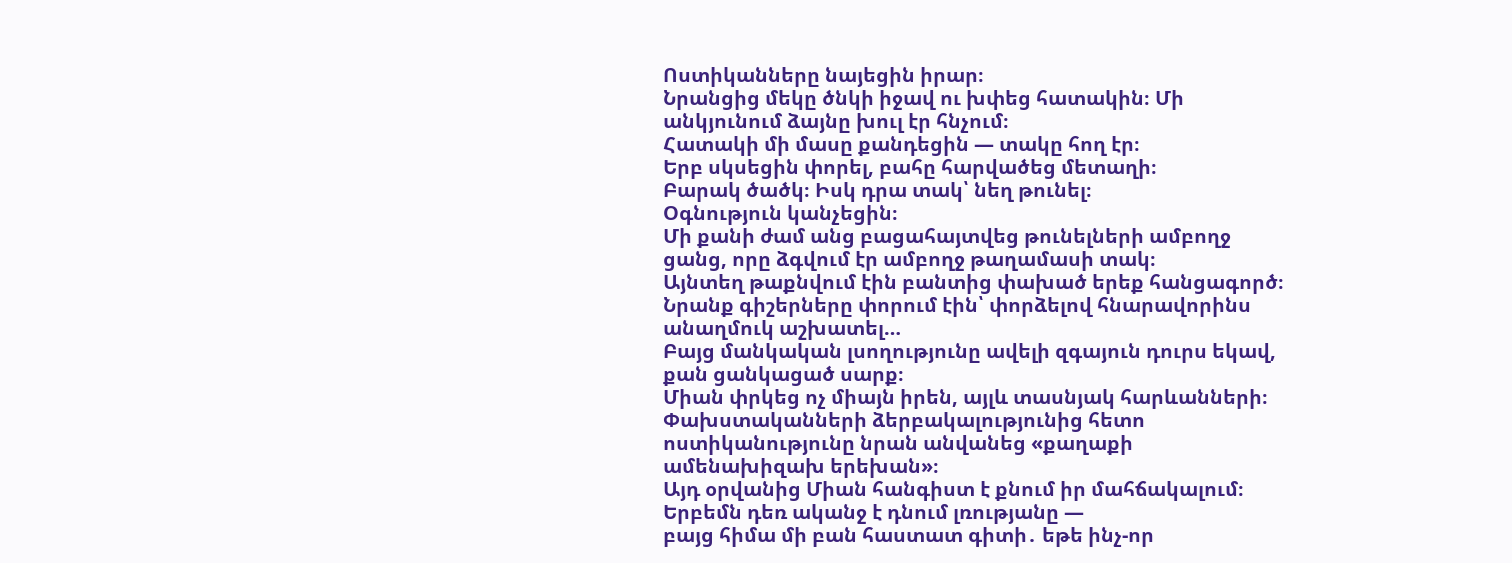Ոստիկանները նայեցին իրար։
Նրանցից մեկը ծնկի իջավ ու խփեց հատակին։ Մի անկյունում ձայնը խուլ էր հնչում։
Հատակի մի մասը քանդեցին — տակը հող էր։
Երբ սկսեցին փորել, բահը հարվածեց մետաղի։
Բարակ ծածկ։ Իսկ դրա տակ՝ նեղ թունել։
Օգնություն կանչեցին։
Մի քանի ժամ անց բացահայտվեց թունելների ամբողջ ցանց, որը ձգվում էր ամբողջ թաղամասի տակ։
Այնտեղ թաքնվում էին բանտից փախած երեք հանցագործ։
Նրանք գիշերները փորում էին՝ փորձելով հնարավորինս անաղմուկ աշխատել…
Բայց մանկական լսողությունը ավելի զգայուն դուրս եկավ, քան ցանկացած սարք։
Միան փրկեց ոչ միայն իրեն, այլև տասնյակ հարևանների։
Փախստականների ձերբակալությունից հետո ոստիկանությունը նրան անվանեց «քաղաքի ամենախիզախ երեխան»։
Այդ օրվանից Միան հանգիստ է քնում իր մահճակալում։
Երբեմն դեռ ականջ է դնում լռությանը —
բայց հիմա մի բան հաստատ գիտի․ եթե ինչ-որ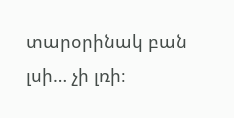տարօրինակ բան լսի… չի լռի։